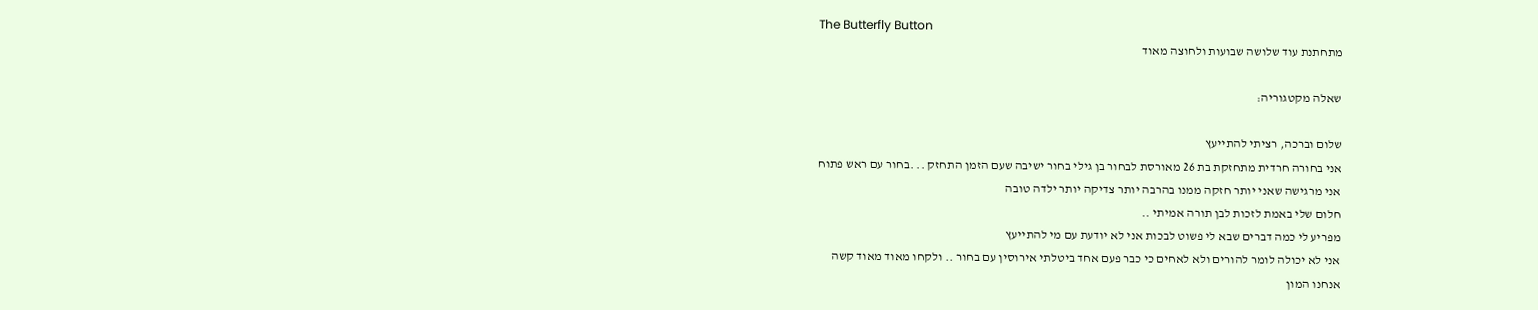The Butterfly Button
מתחתנת עוד שלושה שבועות ולחוצה מאוד

שאלה מקטגוריה:

שלום וברכה, רציתי להתייעץ
אני בחורה חרדית מתחזקת בת 26 מאורסת לבחור בן גילי בחור ישיבה שעם הזמן התחזק .. .בחור עם ראש פתוח
אני מרגישה שאני יותר חזקה ממנו בהרבה יותר צדיקה יותר ילדה טובה
חלום שלי באמת לזכות לבן תורה אמיתי ..
מפריע לי כמה דברים שבא לי פשוט לבכות אני לא יודעת עם מי להתייעץ
אני לא יכולה לומר להורים ולא לאחים כי כבר פעם אחד ביטלתי אירוסין עם בחור .. ולקחו מאוד מאוד קשה
אנחנו המון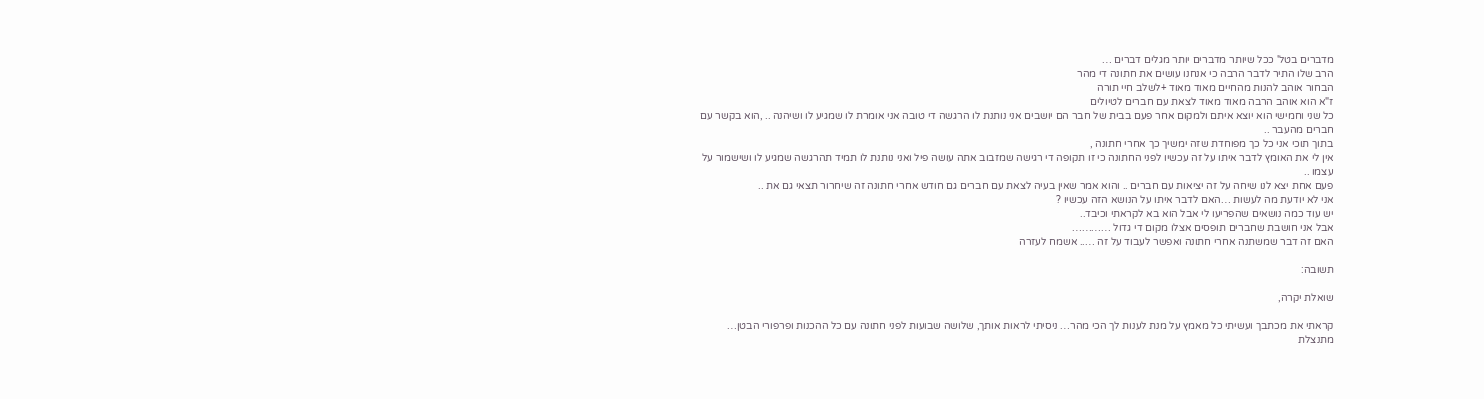מדברים בטל' ככל שיותר מדברים יותר מגלים דברים …
הרב שלו התיר לדבר הרבה כי אנחנו עושים את חתונה די מהר
הבחור אוהב להנות מהחיים מאוד מאוד +לשלב חיי תורה
ז"א הוא אוהב הרבה מאוד מאוד לצאת עם חברים לטיולים
כל שני וחמישי הוא יוצא איתם ולמקום אחר פעם בבית של חבר הם יושבים אני נותנת לו הרגשה די טובה אני אומרת לו שמגיע לו ושיהנה .. ,הוא בקשר עם חברים מהעבר ..
בתוך תוכי אני כל כך מפוחדת שזה ימשיך כך אחרי חתונה ,
אין לי את האומץ לדבר איתו על זה עכשיו לפני החתונה כי זו תקופה די רגישה שמזבוב אתה עושה פיל ואני נותנת לו תמיד תהרגשה שמגיע לו ושישמור על עצמו ..
פעם אחת יצא לנו שיחה על זה יציאות עם חברים .. והוא אמר שאין בעיה לצאת עם חברים גם חודש אחרי חתונה זה שיחרור תצאי גם את ..
אני לא יודעת מה לעשות …האם לדבר איתו על הנושא הזה עכשיו ?
יש עוד כמה נושאים שהפריעו לי אבל הוא בא לקראתי וכיבד..
אבל אני חושבת שחברים תופסים אצלו מקום די גדול …………
האם זה דבר שמשתנה אחרי חתונה ואפשר לעבוד על זה ….. אשמח לעזרה

תשובה:

שואלת יקרה,

קראתי את מכתבך ועשיתי כל מאמץ על מנת לענות לך הכי מהר… ניסיתי לראות אותך, שלושה שבועות לפני חתונה עם כל ההכנות ופרפורי הבטן… מתנצלת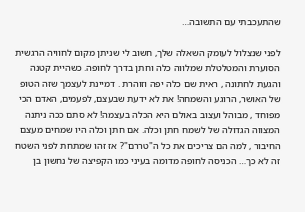שהתעכבתי עם התשובה…

לפני שנצלול לעומק השאלה שלך, חשוב לי שניתן מקום לחוויה הרגשית הסוערת והמטלטלת שמלווה כלה וחתן בדרך לחופה. כשהיית קטנה והגעת לחתונה , ראית שם כלה יפה וזוהרת . דמיינת לעצמך שזה הטופ של האושר, הרוגע והשמחה! את לא ידעת שבעצם, לפעמים, האדם הכי מפוחד , מבוהל ועצוב באולם היא הכלה בעצמה! לא סתם ככה ניתנה המצווה הגדולה של לשמח חתן וכלה. אם חתן וכלה היו שמחים מעצם החיבור , למה הם צריכים את כל ה"טררם"? אז זהו שמתחת לפני השטח זה לא כך… הכניסה לחופה מדומה בעיני כמו הקפיצה של נחשון בן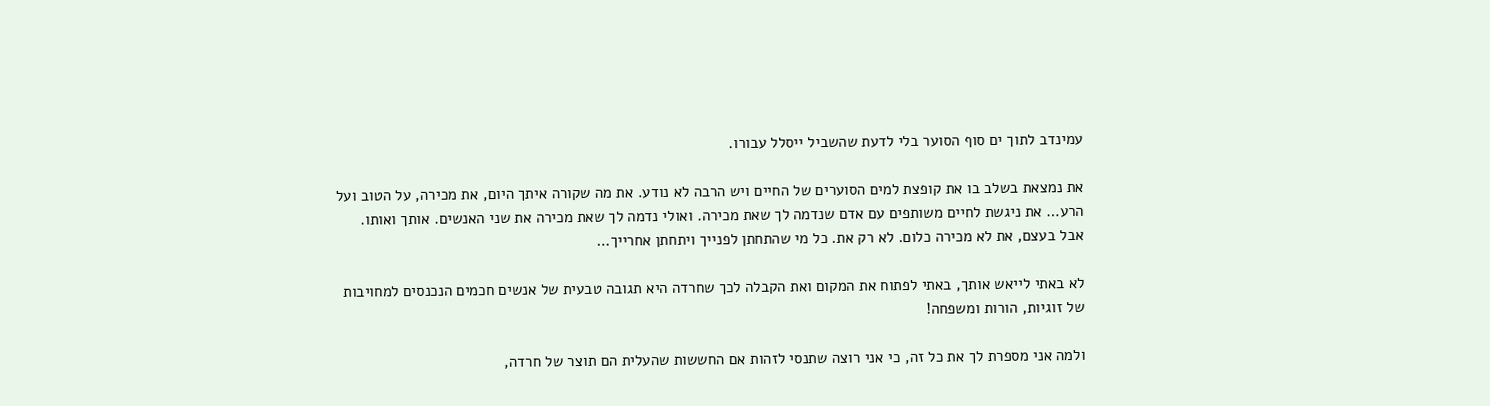עמינדב לתוך ים סוף הסוער בלי לדעת שהשביל ייסלל עבורו.

את נמצאת בשלב בו את קופצת למים הסוערים של החיים ויש הרבה לא נודע. את מה שקורה איתך היום, את מכירה, על הטוב ועל הרע… את ניגשת לחיים משותפים עם אדם שנדמה לך שאת מכירה. ואולי נדמה לך שאת מכירה את שני האנשים. אותך ואותו. אבל בעצם, את לא מכירה כלום. לא רק את. כל מי שהתחתן לפנייך ויתחתן אחרייך…

לא באתי לייאש אותך, באתי לפתוח את המקום ואת הקבלה לכך שחרדה היא תגובה טבעית של אנשים חכמים הנכנסים למחויבות של זוגיות, הורות ומשפחה!

ולמה אני מספרת לך את כל זה, כי אני רוצה שתנסי לזהות אם החששות שהעלית הם תוצר של חרדה,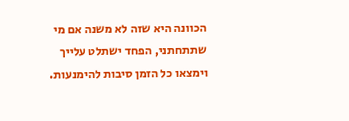הכוונה היא שזה לא משנה אם מי שתתחתני, הפחד ישתלט עלייך וימצאו כל הזמן סיבות להימנעות.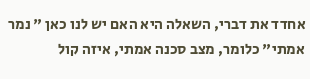אחדד את דברי, השאלה היא האם יש לנו כאן " נמר אמתי" כלומר, מצב סכנה אמתי, איזה קול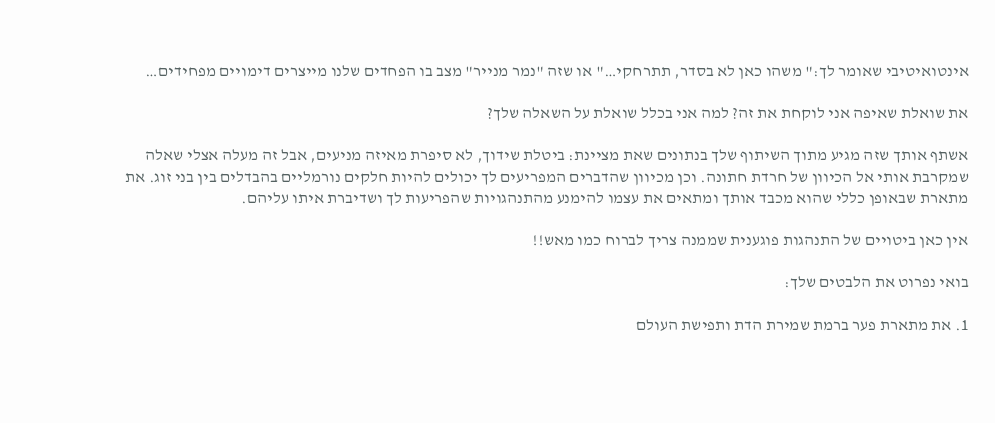אינטואיטיבי שאומר לך:" משהו כאן לא בסדר, תתרחקי…" או שזה "נמר מנייר" מצב בו הפחדים שלנו מייצרים דימויים מפחידים…

את שואלת שאיפה אני לוקחת את זה? למה אני בכלל שואלת על השאלה שלך?

אשתף אותך שזה מגיע מתוך השיתוף שלך בנתונים שאת מציינת: ביטלת שידוך, לא סיפרת מאיזה מניעים, אבל זה מעלה אצלי שאלה שמקרבת אותי אל הכיוון של חרדת חתונה. וכן מכיוון שהדברים המפריעים לך יכולים להיות חלקים נורמליים בהבדלים בין בני זוג. את מתארת שבאופן כללי שהוא מכבד אותך ומתאים את עצמו להימנע מהתנהגויות שהפריעות לך ושדיברת איתו עליהם.

אין כאן ביטויים של התנהגות פוגענית שממנה צריך לברוח כמו מאש!!

בואי נפרוט את הלבטים שלך:

1. את מתארת פער ברמת שמירת הדת ותפישת העולם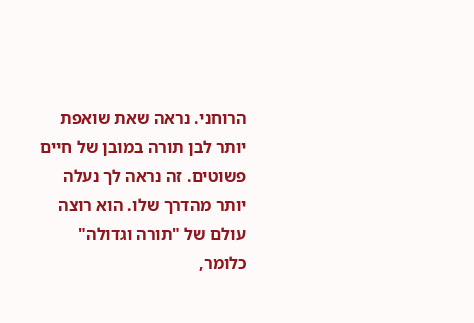הרוחני. נראה שאת שואפת יותר לבן תורה במובן של חיים פשוטים. זה נראה לך נעלה יותר מהדרך שלו. הוא רוצה עולם של "תורה וגדולה" כלומר,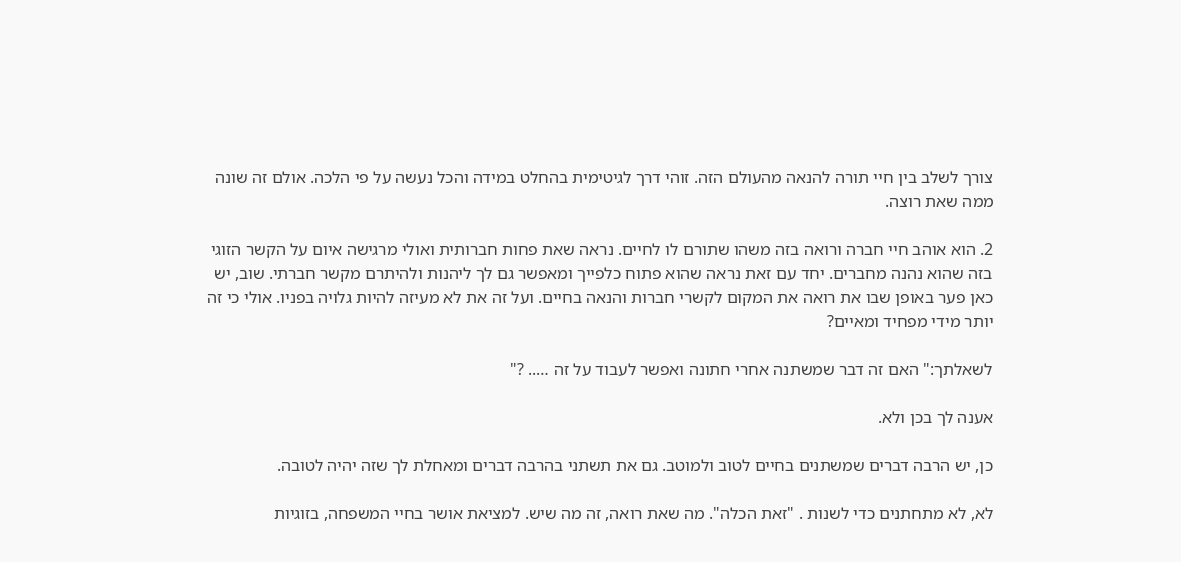צורך לשלב בין חיי תורה להנאה מהעולם הזה. זוהי דרך לגיטימית בהחלט במידה והכל נעשה על פי הלכה. אולם זה שונה ממה שאת רוצה.

2. הוא אוהב חיי חברה ורואה בזה משהו שתורם לו לחיים. נראה שאת פחות חברותית ואולי מרגישה איום על הקשר הזוגי בזה שהוא נהנה מחברים. יחד עם זאת נראה שהוא פתוח כלפייך ומאפשר גם לך ליהנות ולהיתרם מקשר חברתי. שוב, יש כאן פער באופן שבו את רואה את המקום לקשרי חברות והנאה בחיים. ועל זה את לא מעיזה להיות גלויה בפניו. אולי כי זה יותר מידי מפחיד ומאיים?

לשאלתך:" האם זה דבר שמשתנה אחרי חתונה ואפשר לעבוד על זה ….. ?"

אענה לך בכן ולא.

כן, יש הרבה דברים שמשתנים בחיים לטוב ולמוטב. גם את תשתני בהרבה דברים ומאחלת לך שזה יהיה לטובה.

לא, לא מתחתנים כדי לשנות . "זאת הכלה". מה שאת רואה, זה מה שיש. למציאת אושר בחיי המשפחה, בזוגיות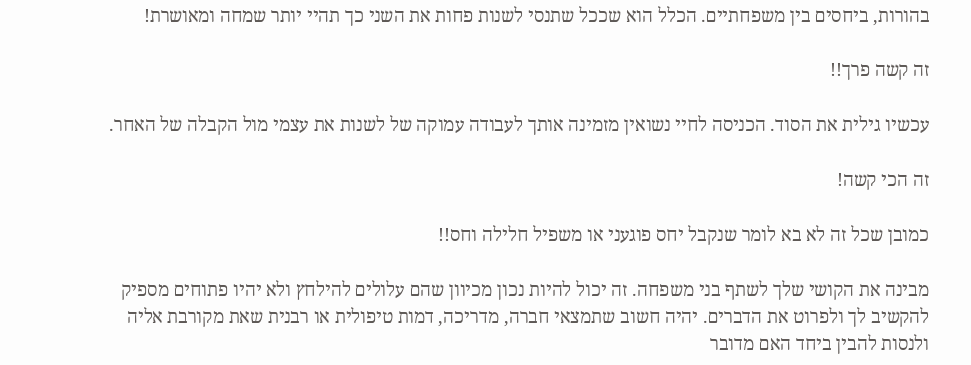בהורות, ביחסים בין משפחתיים. הכלל הוא שככל שתנסי לשנות פחות את השני כך תהיי יותר שמחה ומאושרת!

זה קשה פרך!!

עכשיו גילית את הסוד. הכניסה לחיי נשואין מזמינה אותך לעבודה עמוקה של לשנות את עצמי מול הקבלה של האחר.

זה הכי קשה!

כמובן שכל זה לא בא לומר שנקבל יחס פוגעני או משפיל חלילה וחס!!

מבינה את הקושי שלך לשתף בני משפחה. זה יכול להיות נכון מכיוון שהם עלולים להילחץ ולא יהיו פתוחים מספיק להקשיב לך ולפרוט את הדברים. יהיה חשוב שתמצאי חברה, מדריכה, דמות טיפולית או רבנית שאת מקורבת אליה ולנסות להבין ביחד האם מדובר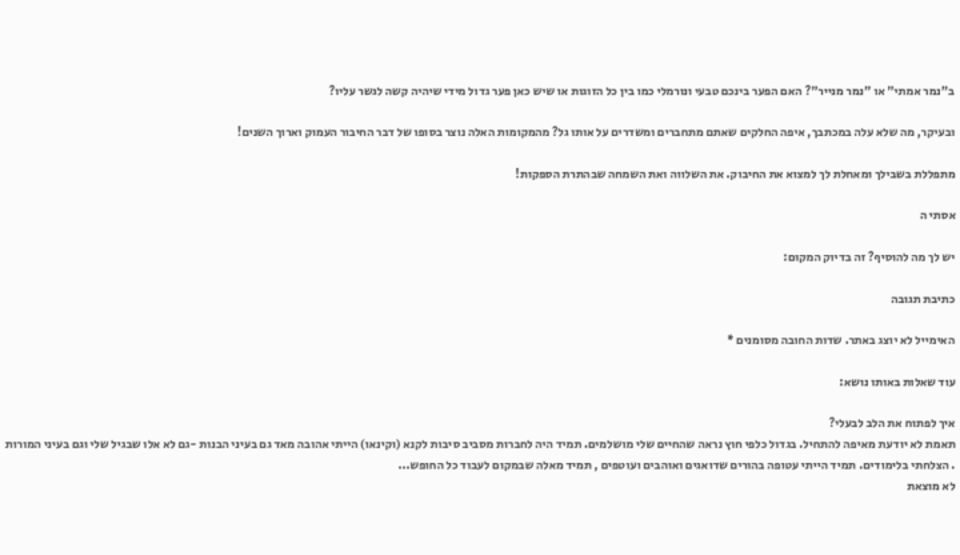ב"נמר אמתי" או "נמר מנייר"? האם הפער בינכם טבעי ונורמלי כמו בין כל הזוגות או שיש כאן פער גדול מידי שיהיה קשה לגשר עליו?

ובעיקר, מה שלא עלה במכתבך, איפה החלקים שאתם מתחברים ומשדרים על אותו גל? מהמקומות האלה נוצר בסופו של דבר החיבור העמוק וארוך השנים!

מתפללת בשבילך ומאחלת לך למצוא את החיבוק. את השלווה ואת השמחה שבהתרת הספקות!

אסתי ה

יש לך מה להוסיף? זה בדיוק המקום:

כתיבת תגובה

האימייל לא יוצג באתר. שדות החובה מסומנים *

עוד שאלות באותו נושא:

איך לפתוח את הלב לבעלי?
תאמת לא יודעת מאיפה להתחיל. בגדול כלפי חוץ נראה שהחיים שלי מושלמים. תמיד היה לחברות מסביב סיבות לקנא (וקינאו) הייתי אהובה מאד גם בעיני הבנות -גם לא אלו שבגיל שלי וגם בעיני המורות . הצלחתי בלימודים. תמיד הייתי עטופה בהורים שדואגים ואוהבים ועוטפים , תמיד מאלה שבמקום לעבוד כל החופש...
לא מוצאת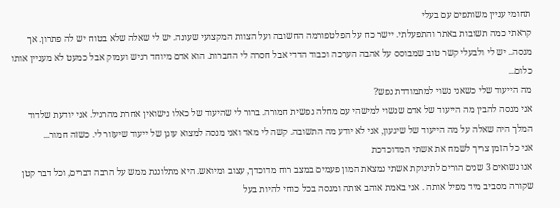תחומי עניין משותפים עם בעלי
קראתי כמה תשובות באתר והתפעלתי. יישר כח על הפלטפורמה החשובה ועל הצוות המקצועי שעונה. יש לי שאלה שלא בטוח יש לה פתרון. אך מנסה.. יש לי ולבעלי קשר טוב שמבוסס על אהבה הערכה וכבוד הדדי אבל חסרה לי החברות. הוא אדם מיוחד רגיש ועמוק אבל כמעט לא מעניין אותו כלום...
מה הייעוד שלי כשאני נשוי למתמודדת נפש?
אני מנסה להבין מה הייעוד של אדם שנשוי למישהי עם מחלה נפשית חמורה. ברור לי שהיעוד של כאלו נישואין אחרת מהרגיל. אני יודעת שלדוד המלך היה שאלה על מה הייעוד של שיגעון, אני לא יודע מה התשובה. קשה לי מאד ואני מנסה למצוא עוגן של ייעוד שיעזור לי. כשזה חמור...
אני כל הזמן צריך לשמח את אשתי המדוכדכת
אנו נשואים 3 שנים הורים לתינוקת אשתי נמצאת המון פעמים במצב רוח מדוכדך, עצוב ומיואש. היא מתלוננת ממש על הרבה דברים, וכל דבר קטן שקורה מסביב מיד מפיל אותה . אני באמת אוהב אותה ומנסה בכל כוחי להיות בעל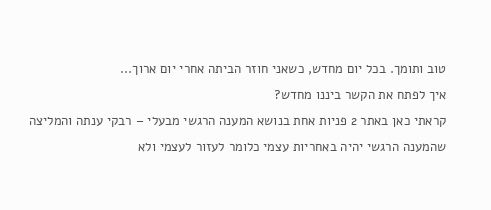טוב ותומך. בכל יום מחדש, כשאני חוזר הביתה אחרי יום ארוך...
איך לפתח את הקשר ביננו מחדש?
קראתי כאן באתר 2 פניות אחת בנושא המענה הרגשי מבעלי – רבקי ענתה והמליצה שהמענה הרגשי יהיה באחריות עצמי כלומר לעזור לעצמי ולא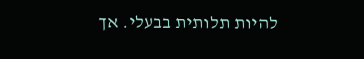להיות תלותית בבעלי. אך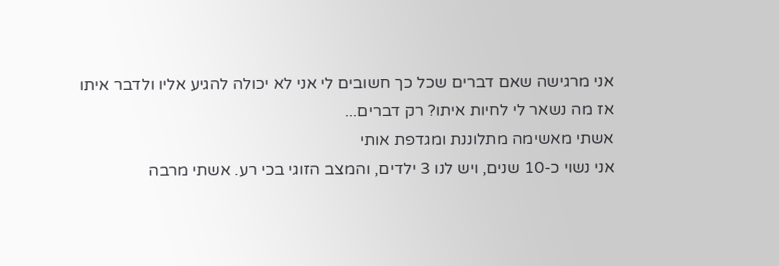אני מרגישה שאם דברים שכל כך חשובים לי אני לא יכולה להגיע אליו ולדבר איתו אז מה נשאר לי לחיות איתו? רק דברים...
אשתי מאשימה מתלוננת ומגדפת אותי
אני נשוי כ-10 שנים, ויש לנו 3 ילדים, והמצב הזוגי בכי רע. אשתי מרבה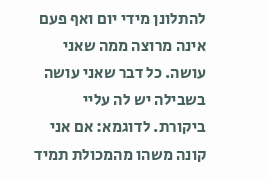להתלונן מידי יום ואף פעם אינה מרוצה ממה שאני עושה. כל דבר שאני עושה בשבילה יש לה עליי ביקורת. לדוגמא: אם אני קונה משהו מהמכולת תמיד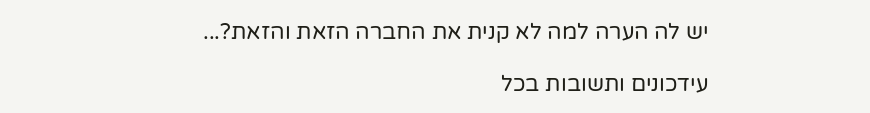יש לה הערה למה לא קנית את החברה הזאת והזאת?...

עידכונים ותשובות בכל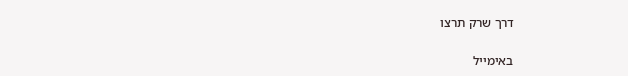דרך שרק תרצו

באימייל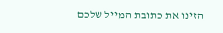הזינו את כתובת המייל שלכם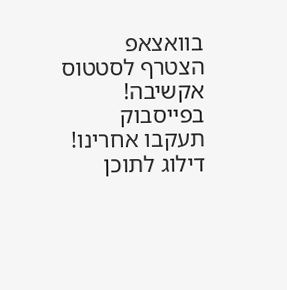בוואצאפ
הצטרף לסטטוס אקשיבה!
בפייסבוק
תעקבו אחרינו!
דילוג לתוכן